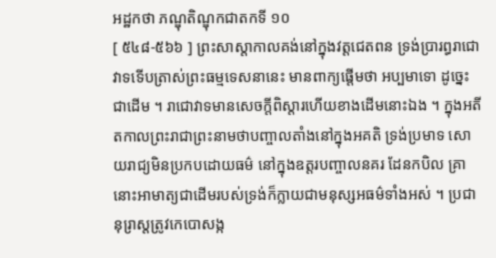អដ្ឋកថា ភណ្ឌុតិណ្ឌុកជាតកទី ១០
[ ៥៤៨-៥៦៦ ] ព្រះសាស្តាកាលគង់នៅក្នុងវត្តជេតពន ទ្រង់ប្រារព្ធរាជោវាទទើបត្រាស់ព្រះធម្មទេសនានេះ មានពាក្យផ្តើមថា អប្បមាទោ ដូច្នេះ ជាដើម ។ រាជោវាទមានសេចក្តីពិស្តារហើយខាងដើមនោះឯង ។ ក្នុងអតីតកាលព្រះរាជាព្រះនាមថាបញ្ចាលតាំងនៅក្នុងអគតិ ទ្រង់ប្រមាទ សោយរាជ្យមិនប្រកបដោយធម៌ នៅក្នុងឧត្តរបញ្ចាលនគរ ដែនកបិល គ្រា នោះអាមាត្យជាដើមរបស់ទ្រង់ក៏ក្លាយជាមនុស្សអធម៌ទាំងអស់ ។ ប្រជានុរ្រាស្តត្រូវកេបោសង្ក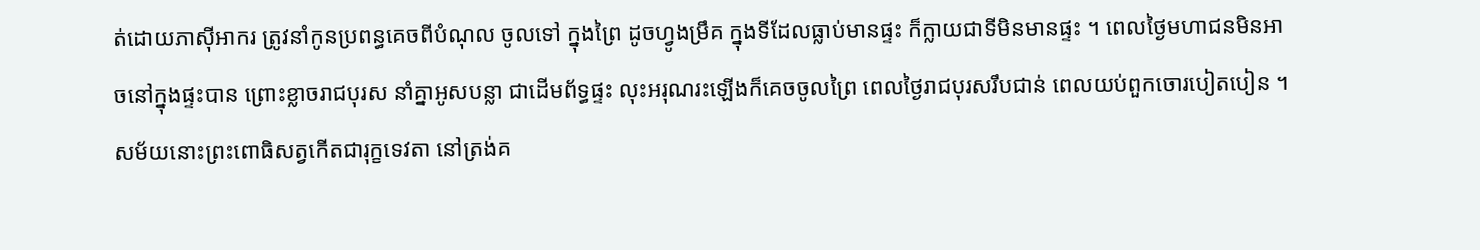ត់ដោយភាស៊ីអាករ ត្រូវនាំកូនប្រពន្ធគេចពីបំណុល ចូលទៅ ក្នុងព្រៃ ដូចហ្វូងម្រឹគ ក្នុងទីដែលធ្លាប់មានផ្ទះ ក៏ក្លាយជាទីមិនមានផ្ទះ ។ ពេលថ្ងៃមហាជនមិនអាចនៅក្នុងផ្ទះបាន ព្រោះខ្លាចរាជបុរស នាំគ្នាអូសបន្លា ជាដើមព័ទ្ធផ្ទះ លុះអរុណរះឡើងក៏គេចចូលព្រៃ ពេលថ្ងៃរាជបុរសរឹបជាន់ ពេលយប់ពួកចោរបៀតបៀន ។ សម័យនោះព្រះពោធិសត្វកើតជារុក្ខទេវតា នៅត្រង់គ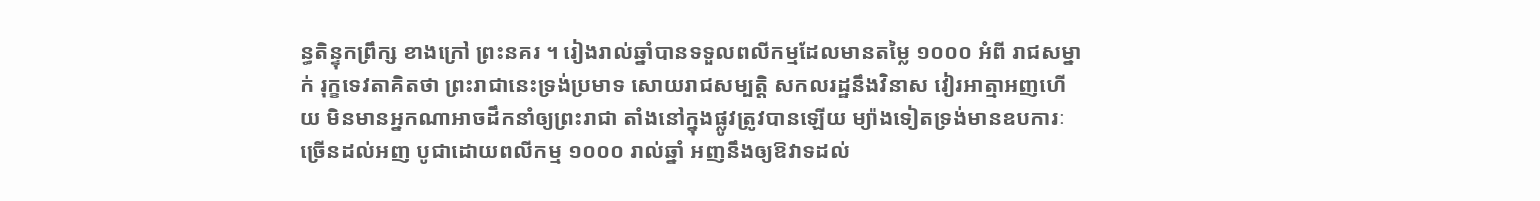ន្ធតិន្ទុកព្រឹក្ស ខាងក្រៅ ព្រះនគរ ។ រៀងរាល់ឆ្នាំបានទទួលពលីកម្មដែលមានតម្លៃ ១០០០ អំពី រាជសម្នាក់ រុក្ខទេវតាគិតថា ព្រះរាជានេះទ្រង់ប្រមាទ សោយរាជសម្បត្តិ សកលរដ្ឋនឹងវិនាស វៀរអាត្មាអញហើយ មិនមានអ្នកណាអាចដឹកនាំឲ្យព្រះរាជា តាំងនៅក្នុងផ្លូវត្រូវបានឡើយ ម្យ៉ាងទៀតទ្រង់មានឧបការៈច្រើនដល់អញ បូជាដោយពលីកម្ម ១០០០ រាល់ឆ្នាំ អញនឹងឲ្យឱវាទដល់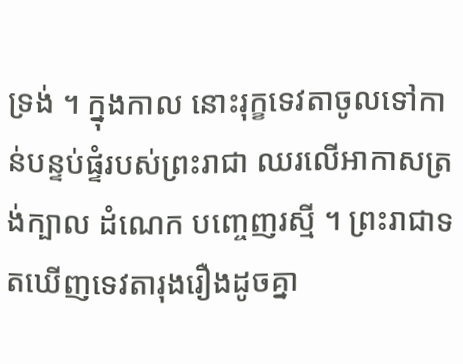ទ្រង់ ។ ក្នុងកាល នោះរុក្ខទេវតាចូលទៅកាន់បន្ទប់ផ្ទំរបស់ព្រះរាជា ឈរលើអាកាសត្រង់ក្បាល ដំណេក បញ្ចេញរស្មី ។ ព្រះរាជាទតឃើញទេវតារុងរឿងដូចគ្នា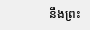នឹងព្រះ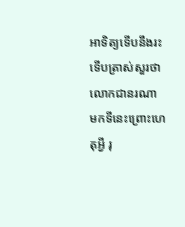អាទិត្យទើបនឹងរះទើបត្រាស់សួរថា លោកជានរណា មកទីនេះព្រោះហេតុអ្វី រុ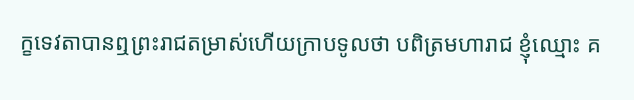ក្ខទេវតាបានឮព្រះរាជតម្រាស់ហើយក្រាបទូលថា បពិត្រមហារាជ ខ្ញុំឈ្មោះ គ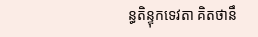ន្ធតិន្ទុកទេវតា គិតថានឹ